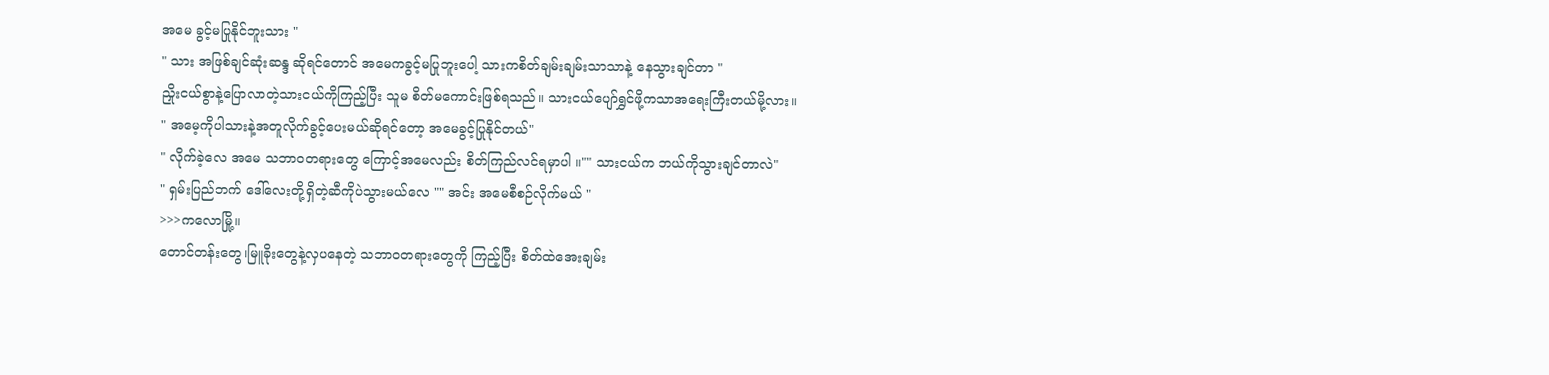အမေ ခွင့်မပြုနိုင်ဘူးသား "
" သား အဖြစ်ချင်ဆုံးဆန္ဒ ဆိုရင်တောင် အမေကခွင့်မပြုဘူးပေါ့ သားကစိတ်ချမ်းချမ်းသာသာနဲ့ နေသွားချင်တာ "
ညှိုးငယ်စွာနဲ့ပြောလာတဲ့သားငယ်ကိုကြည့်ပြီး သူမ စိတ်မကောင်းဖြစ်ရသည်။ သားငယ်ပျော်ရွှင်ဖို့ကသာအရေးကြီးတယ်မို့လား။
" အမေ့ကိုပါသားနဲ့အတူလိုက်ခွင့်ပေးမယ်ဆိုရင်တော့ အမေခွင့်ပြုနိုင်တယ်"
" လိုက်ခဲ့လေ အမေ သဘာဝတရားတွေ ကြောင့်အမေလည်း စိတ်ကြည်လင်ရမှာပါ ။"" သားငယ်က ဘယ်ကိုသွားချင်တာလဲ"
" ရှမ်းပြည်ဘက် ဒေါ်လေးတို့ရှိတဲ့ဆီကိုပဲသွားမယ်လေ "" အင်း အမေစီစဉ်လိုက်မယ် "
>>>ကလောမြို့။
တောင်တန်းတွေ၊မြူခိုးတွေနဲ့လှပနေတဲ့ သဘာဝတရားတွေကို ကြည့်ပြီး စိတ်ထဲအေးချမ်း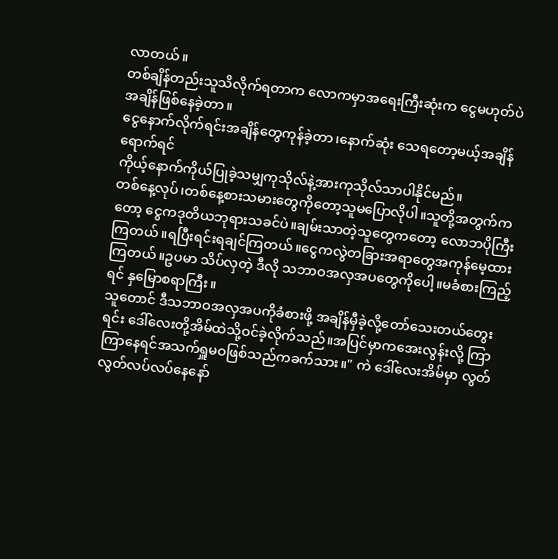လာတယ်။
တစ်ချိန်တည်းသူသိလိုက်ရတာက လောကမှာအရေးကြီးဆုံးက ငွေမဟုတ်ပဲ အချိန်ဖြစ်နေခဲ့တာ။
ငွေနောက်လိုက်ရင်းအချိန်တွေကုန်ခဲ့တာ၊နောက်ဆုံး သေရတော့မယ့်အချိန် ရောက်ရင်
ကိုယ့်နောက်ကိုယ်ပြုခဲ့သမျှကုသိုလ်နဲ့အားကုသိုလ်သာပါနိုင်မည်။
တစ်နေ့လုပ်၊တစ်နေ့စားသမားတွေကိုတော့သူမပြောလိုပါ။သူတို့အတွက်ကတော့ ငွေကဒုတိယဘုရားသခင်ပဲ။ချမ်းသာတဲ့သူတွေကတော့ လောဘပိုကြီးကြတယ်။ရပြီးရင်းရချင်ကြတယ်။ငွေကလွဲတခြားအရာတွေအကုန်မေ့ထားကြတယ်။ဥပမာ သိပ်လှတဲ့ ဒီလို သဘာဝအလှအပတွေကိုပေါ့။မခံစားကြည့်ရင် နှမြောစရာကြီး။
သူတောင် ဒီသဘာဝအလှအပကိုခံစားဖို့ အချိန်မှီခဲ့လို့တော်သေးတယ်တွေးရင်း ဒေါ်လေးတို့အိမ်ထဲသို့ဝင်ခဲ့လိုက်သည်။အပြင်မှာကအေးလွန်းလို့ ကြာကြာနေရင်အသက်ရှူမဝဖြစ်သည်ကခက်သား။" ကဲ ဒေါ်လေးအိမ်မှာ လွတ်လွတ်လပ်လပ်နေနော်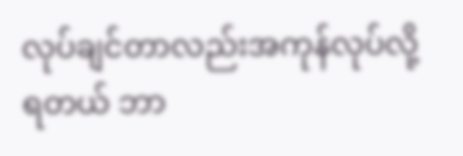လုပ်ချင်တာလည်းအကုန်လုပ်လို့ရတယ် ဘာ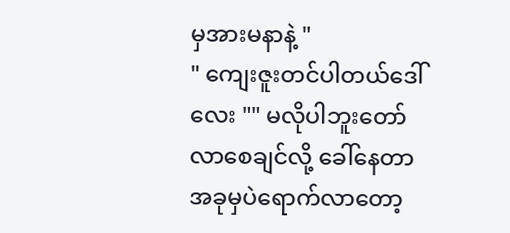မှအားမနာနဲ့ "
" ကျေးဇူးတင်ပါတယ်ဒေါ်လေး "" မလိုပါဘူးတော် လာစေချင်လို့ ခေါ်နေတာအခုမှပဲရောက်လာတော့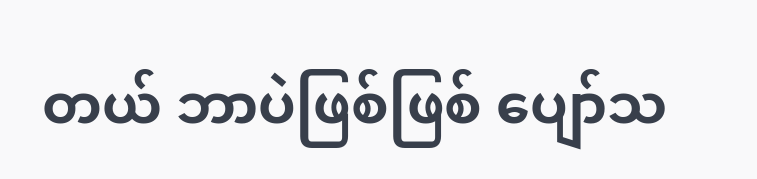တယ် ဘာပဲဖြစ်ဖြစ် ပျော်သ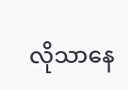လိုသာနေ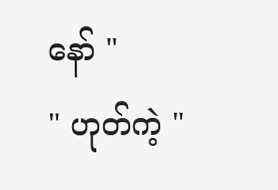နော် "
" ဟုတ်ကဲ့ "